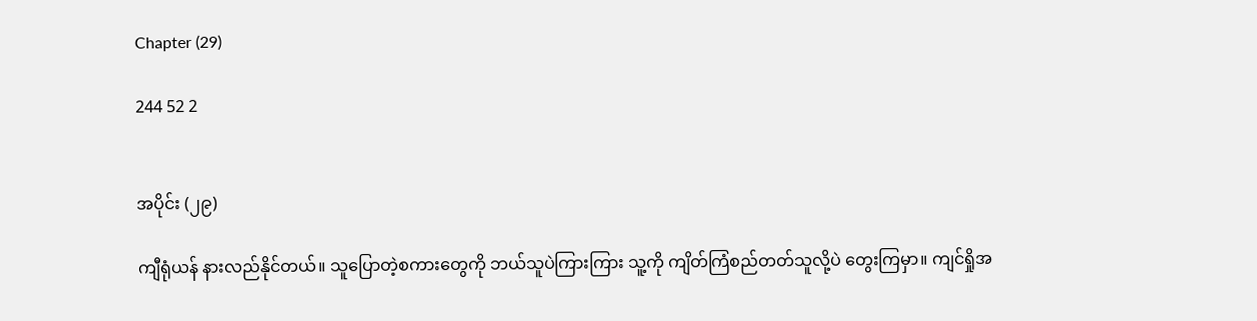Chapter (29)

244 52 2


အပိုင်း (၂၉)

ကျီရုံယန် နားလည်နိုင်တယ်။ သူပြောတဲ့စကားတွေကို ဘယ်သူပဲကြားကြား သူ့ကို ကျိတ်ကြံစည်တတ်သူလို့ပဲ တွေးကြမှာ။ ကျင်ရှိုအ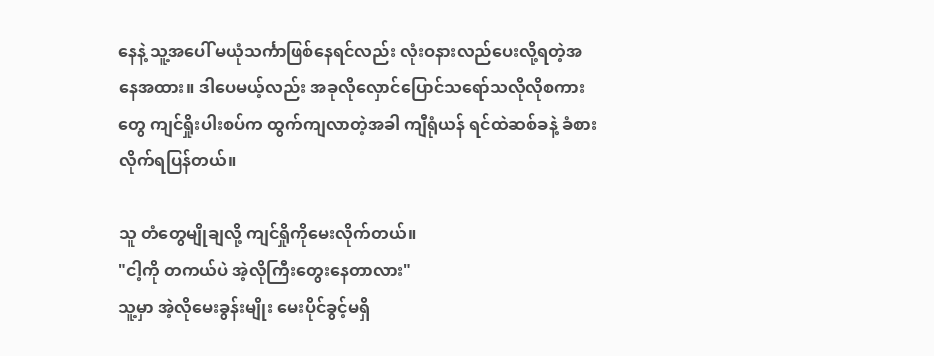နေနဲ့ သူ့အပေါ် မယုံသင်္ကာဖြစ်နေရင်လည်း လုံးဝနားလည်ပေးလို့ရတဲ့အနေအထား။ ဒါပေမယ့်လည်း အခုလိုလှောင်ပြောင်သရော်သလိုလိုစကားတွေ ကျင်ရှိုးပါးစပ်က ထွက်ကျလာတဲ့အခါ ကျီရုံယန် ရင်ထဲဆစ်ခနဲ့ ခံစားလိုက်ရပြန်တယ်။

သူ တံတွေမျိုချလို့ ကျင်ရှိုကိုမေးလိုက်တယ်။
"ငါ့ကို တကယ်ပဲ အဲ့လိုကြီးတွေးနေတာလား"
သူ့မှာ အဲ့လိုမေးခွန်းမျိုး မေးပိုင်ခွင့်မရှိ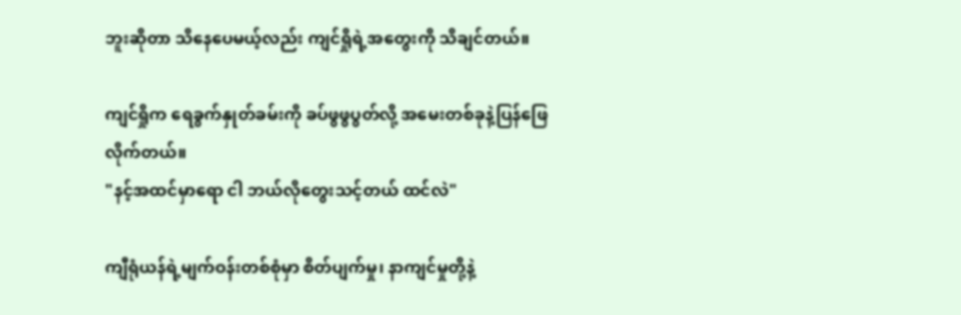ဘူးဆိုတာ သိနေပေမယ့်လည်း ကျင်ရှိုရဲ့အတွေးကို သိချင်တယ်။

ကျင်ရှိုက ရေခွက်နှုတ်ခမ်းကို ခပ်ဖွဖွပွတ်လို့ အမေးတစ်ခုနဲ့ပြန်ဖြေလိုက်တယ်။
"နင့်အထင်မှာရော ငါ ဘယ်လိုတွေးသင့်တယ် ထင်လဲ"

ကျီရုံယန်ရဲ့မျက်ဝန်းတစ်စုံမှာ စိတ်ပျက်မှု၊ နာကျင်မှုတို့နဲ့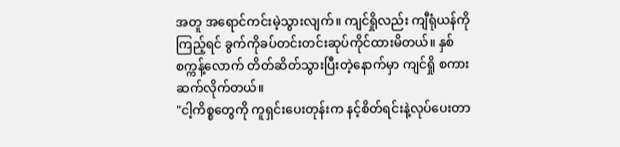အတူ အရောင်ကင်းမဲ့သွားလျက်။ ကျင်ရှိုလည်း ကျီရုံယန်ကို ကြည့်ရင် ခွက်ကိုခပ်တင်းတင်းဆုပ်ကိုင်ထားမိတယ်။ နှစ်စက္ကန့်လောက် တိတ်ဆိတ်သွားပြီးတဲ့နောက်မှာ ကျင်ရှို စကားဆက်လိုက်တယ်။
"ငါ့ကိစ္စတွေကို ကူရှင်းပေးတုန်းက နင့်စိတ်ရင်းနဲ့လုပ်ပေးတာ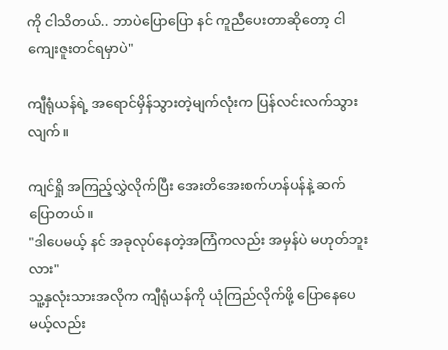ကို ငါသိတယ်.. ဘာပဲပြောပြော နင် ကူညီပေးတာဆိုတော့ ငါကျေးဇူးတင်ရမှာပဲ"

ကျီရုံယန်ရဲ့ အရောင်မှိန်သွားတဲ့မျက်လုံးက ပြန်လင်းလက်သွားလျက်။

ကျင်ရှို အကြည့်လွှဲလိုက်ပြီး အေးတိအေးစက်ဟန်ပန်နဲ့ ဆက်ပြောတယ်။
"ဒါပေမယ့် နင် အခုလုပ်နေတဲ့အကြံကလည်း အမှန်ပဲ မဟုတ်ဘူးလား"
သူ့နှလုံးသားအလိုက ကျီရုံယန်ကို ယုံကြည်လိုက်ဖို့ ပြောနေပေမယ့်လည်း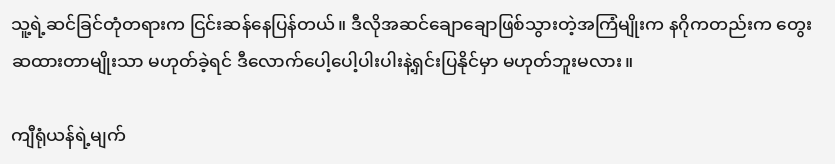သူ့ရဲ့ဆင်ခြင်တုံတရားက ငြင်းဆန်နေပြန်တယ်။ ဒီလိုအဆင်ချောချောဖြစ်သွားတဲ့အကြံမျိုးက နဂိုကတည်းက တွေးဆထားတာမျိုးသာ မဟုတ်ခဲ့ရင် ဒီလောက်ပေါ့ပေါ့ပါးပါးနဲ့ရှင်းပြနိုင်မှာ မဟုတ်ဘူးမလား။

ကျီရုံယန်ရဲ့မျက်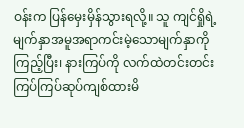ဝန်းက ပြန်မှေးမှိန်သွားရလို့။ သူ ကျင်ရှိုရဲ့ မျက်နှာအမူအရာကင်းမဲ့သောမျက်နှာကို ကြည့်ပြီး၊ နားကြပ်ကို လက်ထဲတင်းတင်းကြပ်ကြပ်ဆုပ်ကျစ်ထားမိ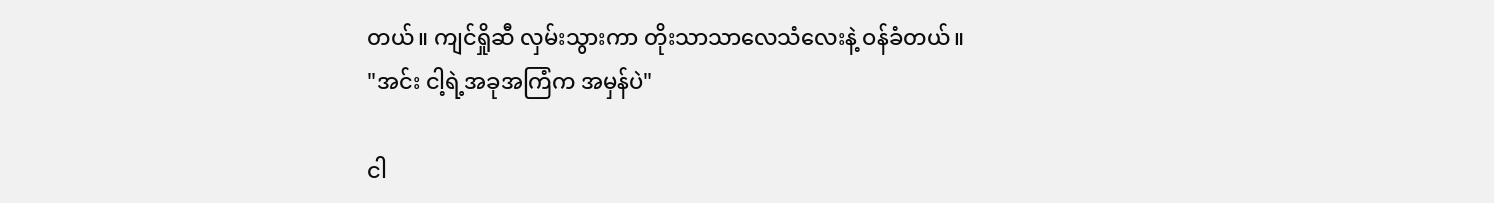တယ်။ ကျင်ရှိုဆီ လှမ်းသွားကာ တိုးသာသာလေသံလေးနဲ့ ဝန်ခံတယ်။
"အင်း ငါ့ရဲ့အခုအကြံက အမှန်ပဲ"

ငါ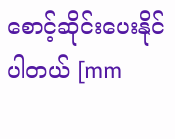စောင့်ဆိုင်းပေးနိုင်ပါတယ် [mm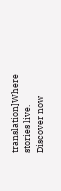translation]Where stories live. Discover now